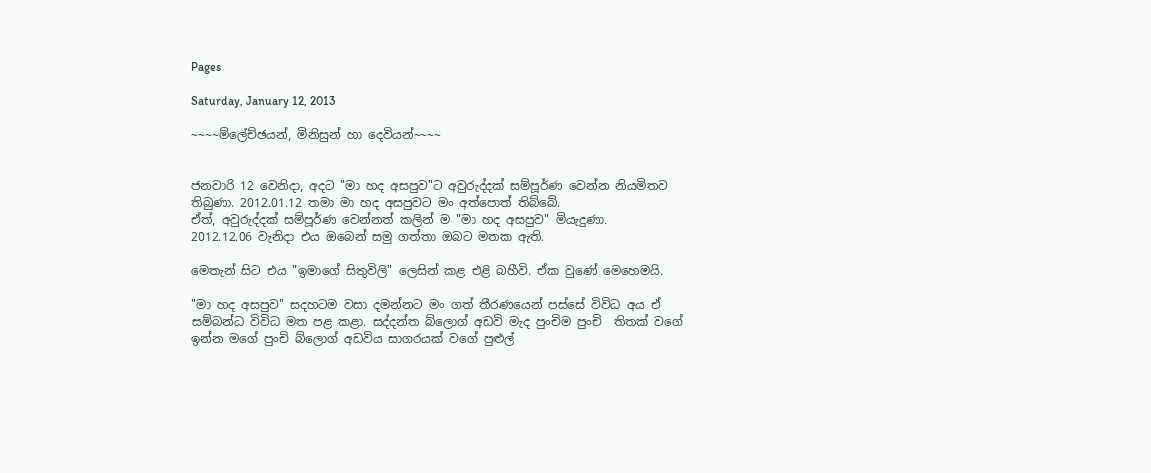Pages

Saturday, January 12, 2013

~~~~ම්ලේච්ඡයන්, මිනිසුන් හා දෙවියන්~~~~


ජනවාරි 12 වෙනිදා, අදට "මා හද අසපුව"ට අවුරුද්දක් සම්පූර්ණ වෙන්න නියමිතව තිබුණා. 2012.01.12 තමා මා හද අසපුවට මං අත්පොත් තිබ්බේ.
ඒත්, අවුරුද්දක් සම්පූර්ණ වෙන්නත් කලින් ම "මා හද අසපුව" මියැදුණා.
2012.12.06 වැනිදා එය ඔබෙන් සමු ගත්තා ඔබට මතක ඇති.

මෙතැන් සිට එය "ඉමාගේ සිතුවිලි" ලෙසින් කළ එළි බහීවි. ඒක වුණේ මෙහෙමයි.

"මා හද අසපුව" සදහටම වසා දමන්නට මං ගත් තීරණයෙන් පස්සේ විවිධ අය ඒ සම්බන්ධ විවිධ මත පළ කළා. සද්දන්ත බ්ලොග් අඩවි මැද පුංචිම පුංචි  තිතක් වගේ ඉන්න මගේ පුංචි බ්ලොග් අඩවිය සාගරයක් වගේ පුළුල්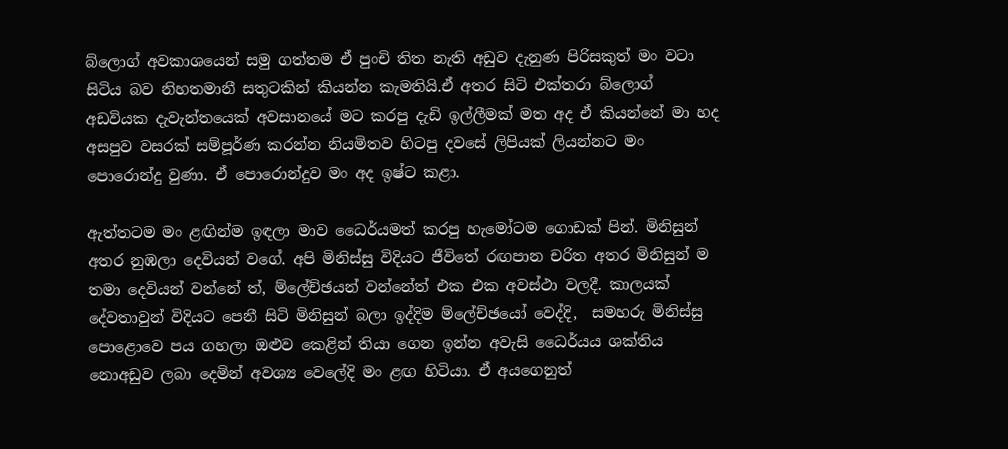බ්ලොග් අවකාශයෙන් සමු ගත්තම ඒ පුංචි තිත නැති අඩුව දැනුණ පිරිසකුත් මං වටා සිටිය බව නිහතමානී සතුටකින් කියන්න කැමතියි.ඒ අතර සිටි එක්තරා බ්ලොග් අඩවියක දැවැන්තයෙක් අවසානයේ මට කරපු දැඩි ඉල්ලීමක් මත අද ඒ කියන්නේ මා හද අසපුව වසරක් සම්පූර්ණ කරන්න නියමිතව හිටපු දවසේ ලිපියක් ලියන්නට මං පොරොන්දු වුණා. ඒ පොරොන්දුව මං අද ඉෂ්ට කළා.

ඇත්තටම මං ළඟින්ම ඉඳලා මාව ධෛර්යමත් කරපු හැමෝටම ගොඩක් පින්. මිනිසුන් අතර නුඹලා දෙවියන් වගේ. අපි මිනිස්සු විදියට ජීවිතේ රඟපාන චරිත අතර මිනිසුන් ම තමා දෙවියන් වන්නේ ත්, ම්ලේච්ඡයන් වන්නේත් එක එක අවස්ථා වලදී. කාලයක් දේවතාවුන් විදියට පෙනී සිටි මිනිසුන් බලා ඉද්දිම ම්ලේච්ඡයෝ වෙද්දි,  සමහරු මිනිස්සු පොළොවෙ පය ගහලා ඔළුව කෙළින් තියා ගෙන ඉන්න අවැසි ධෛර්යය ශක්තිය නොඅඩුව ලබා දෙමින් අවශ්‍ය වෙලේදි මං ළඟ හිටියා. ඒ අයගෙනුත්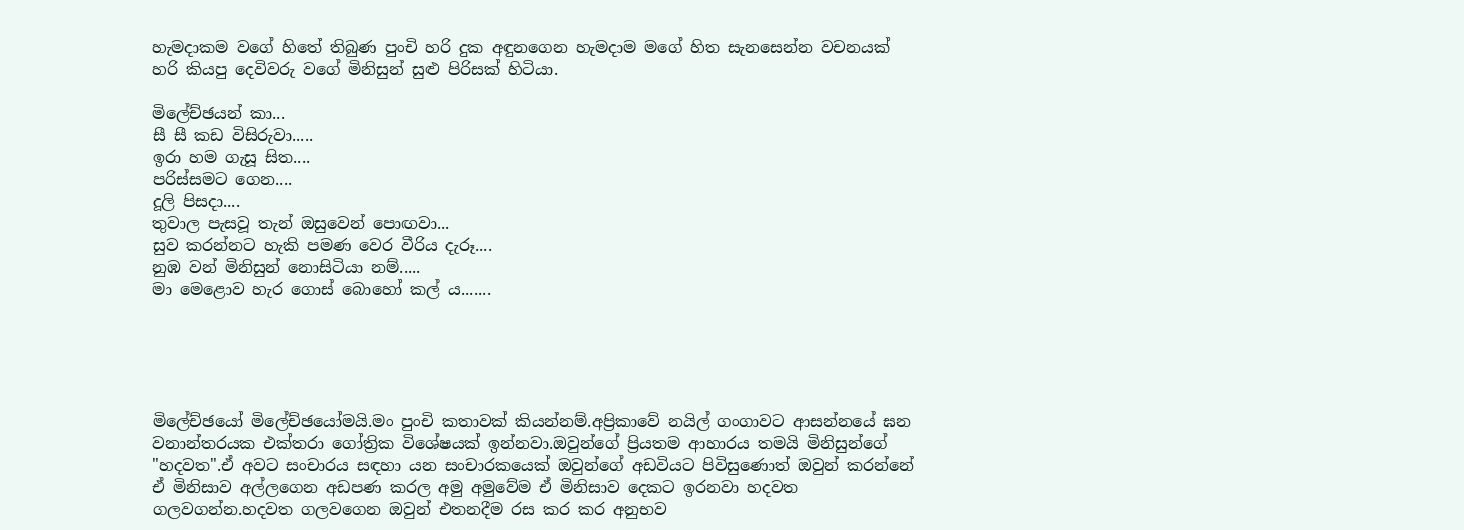හැමදාකම වගේ හිතේ තිබුණ පුංචි හරි දුක අඳුනගෙන හැමදාම මගේ හිත සැනසෙන්න වචනයක් හරි කියපු දෙවිවරු වගේ මිනිසුන් සුළු පිරිසක් හිටියා.

මිලේච්ඡයන් කා...
සී සී කඩ විසිරුවා.....
ඉරා හම ගැසූ සිත....
පරිස්සමට ගෙන....
දූලි පිසදා....
තුවාල පැසවූ තැන් ඔසුවෙන් පොඟවා...
සුව කරන්නට හැකි පමණ වෙර වීරිය දැරූ....
නුඹ වන් මිනිසුන් නොසිටියා නම්.....
මා මෙළොව හැර ගොස් බොහෝ කල් ය.......





මිලේච්ඡයෝ මිලේච්ඡයෝමයි.මං පුංචි කතාවක් කියන්නම්.අප්‍රිකාවේ නයිල් ගංගාවට ආසන්නයේ ඝන වනාන්තරයක එක්තරා ගෝත්‍රික විශේෂයක් ඉන්නවා.ඔවුන්ගේ ප්‍රියතම ආහාරය තමයි මිනිසුන්ගේ "හදවත".ඒ අවට සංචාරය සඳහා යන සංචාරකයෙක් ඔවුන්ගේ අඩවියට පිවිසුණොත් ඔවුන් කරන්නේ ඒ මිනිසාව අල්ලගෙන අඩපණ කරල අමු අමුවේම ඒ මිනිසාව දෙකට ඉරනවා හදවත ගලවගන්න.හදවත ගලවගෙන ඔවුන් එතනදීම රස කර කර අනුභව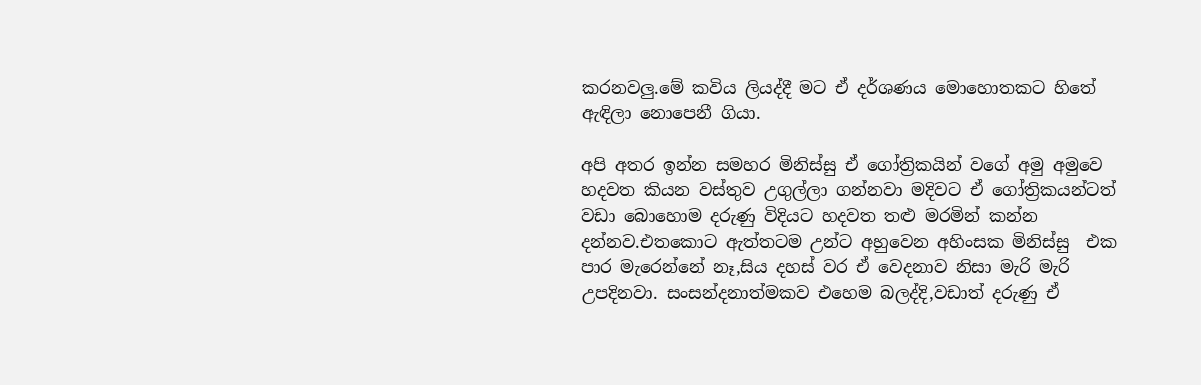කරනවලු.මේ කවිය ලියද්දී මට ඒ දර්ශණය මොහොතකට හිතේ ඇඳිලා නොපෙනී ගියා.

අපි අතර ඉන්න සමහර මිනිස්සු ඒ ගෝත්‍රිකයින් වගේ අමු අමුවෙ හදවත කියන වස්තුව උගුල්ලා ගන්නවා මදිවට ඒ ගෝත්‍රිකයන්ටත් වඩා බොහොම දරුණු විදියට හදවත තළු මරමින් කන්න දන්නව.එතකොට ඇත්තටම උන්ට අහුවෙන අහිංසක මිනිස්සු  එක පාර මැරෙන්නේ නෑ,සිය දහස් වර ඒ වෙදනාව නිසා මැරි මැරි උපදිනවා. සංසන්දනාත්මකව එහෙම බලද්දි,වඩාත් දරුණු ඒ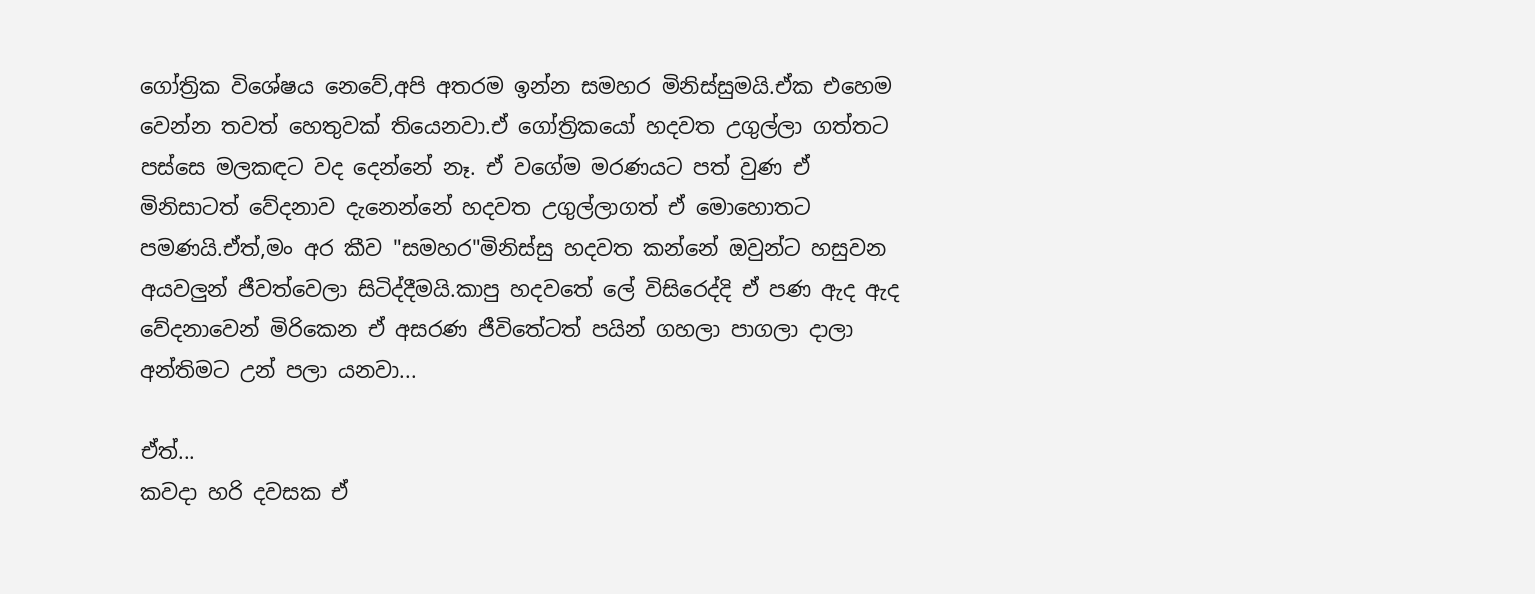ගෝත්‍රික විශේෂය නෙවේ,අපි අතරම ඉන්න සමහර මිනිස්සුමයි.ඒක එහෙම වෙන්න තවත් හෙතුවක් තියෙනවා.ඒ ගෝත්‍රිකයෝ හදවත උගුල්ලා ගත්තට පස්සෙ මලකඳට වද දෙන්නේ නෑ. ඒ වගේම මරණයට පත් වුණ ඒ මිනිසාටත් වේදනාව දැනෙන්නේ හදවත උගුල්ලාගත් ඒ මොහොතට පමණයි.ඒත්,මං අර කීව "සමහර"මිනිස්සු හදවත කන්නේ ඔවුන්ට හසුවන අයවලුන් ජීවත්වෙලා සිටිද්දීමයි.කාපු හදවතේ ලේ විසිරෙද්දි ඒ පණ ඇද ඇද වේදනාවෙන් මිරිකෙන ඒ අසරණ ජීවිතේටත් පයින් ගහලා පාගලා දාලා අන්තිමට උන් පලා යනවා...

ඒත්...
කවදා හරි දවසක ඒ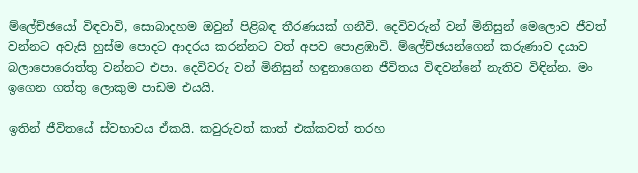ම්ලේච්ඡයෝ විඳවාවි, සොබාදහම ඔවුන් පිළිබඳ තීරණයක් ගනීවි. දෙවිවරුන් වන් මිනිසුන් මෙලොව ජීවත් වන්නට අවැසි හුස්ම පොදට ආදරය කරන්නට වත් අපව පොළඹාවි. ම්ලේච්ඡයන්ගෙන් කරුණාව දයාව බලාපොරොත්තු වන්නට එපා. දෙවිවරු වන් මිනිසුන් හඳුනාගෙන ජීවිතය විඳවන්නේ නැතිව විඳින්න. මං ඉගෙන ගත්තු ලොකුම පාඩම එයයි.

ඉතින් ජීවිතයේ ස්වභාවය ඒකයි. කවුරුවත් කාත් එක්කවත් තරහ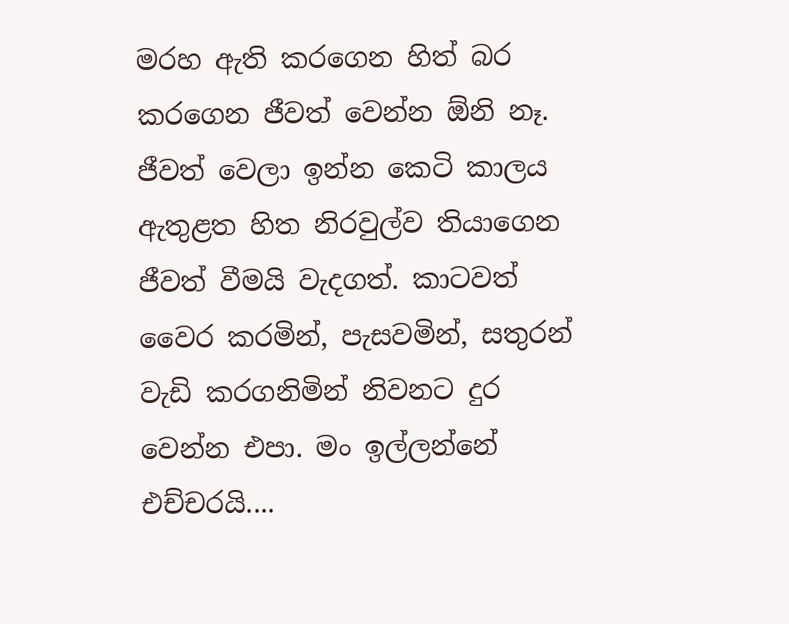මරහ ඇති කරගෙන හිත් බර කරගෙන ජීවත් වෙන්න ඕනි නෑ. ජීවත් වෙලා ඉන්න කෙටි කාලය ඇතුළත හිත නිරවුල්ව තියාගෙන ජීවත් වීමයි වැදගත්. කාටවත් වෛර කරමින්, පැසවමින්, සතුරන් වැඩි කරගනිමින් නිවනට දුර වෙන්න එපා. මං ඉල්ලන්නේ එච්චරයි....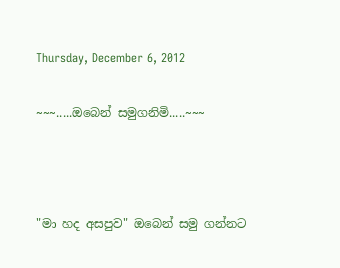Thursday, December 6, 2012

~~~.....ඔබෙන් සමුගනිමි.....~~~



"මා හද අසපුව" ඔබෙන් සමු ගන්නට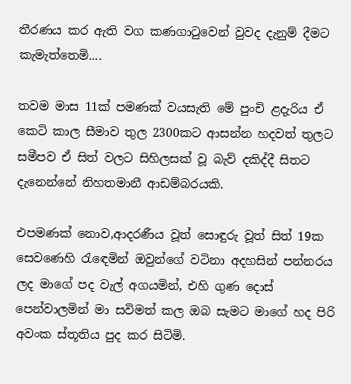තීරණය කර ඇති වග කණගාටුවෙන් වුවද දැනුම් දීමට කැමැත්තෙමි....

තවම මාස 11ක් පමණක් වයසැති මේ පුංචි ළදැරිය ඒ කෙටි කාල සීමාව තුල 2300කට ආසන්න හදවත් තුලට සමීපව ඒ සිත් වලට සිහිලසක් වූ බැව් දකිද්දී සිතට දැනෙන්නේ නිහතමානී ආඩම්බරයකි.

එපමණක් නොව,ආදරණීය වූත් සොඳුරු වූත් සිත් 19ක සෙවණෙහි රැඳෙමින් ඔවුන්ගේ වටිනා අදහසින් පන්නරය ලද මාගේ පද වැල් අගයමින්, එහි ගුණ දොස් පෙන්වාලමින් මා සවිමත් කල ඔබ සැමට මාගේ හද පිරි අවංක ස්තූතිය පුද කර සිටිමි.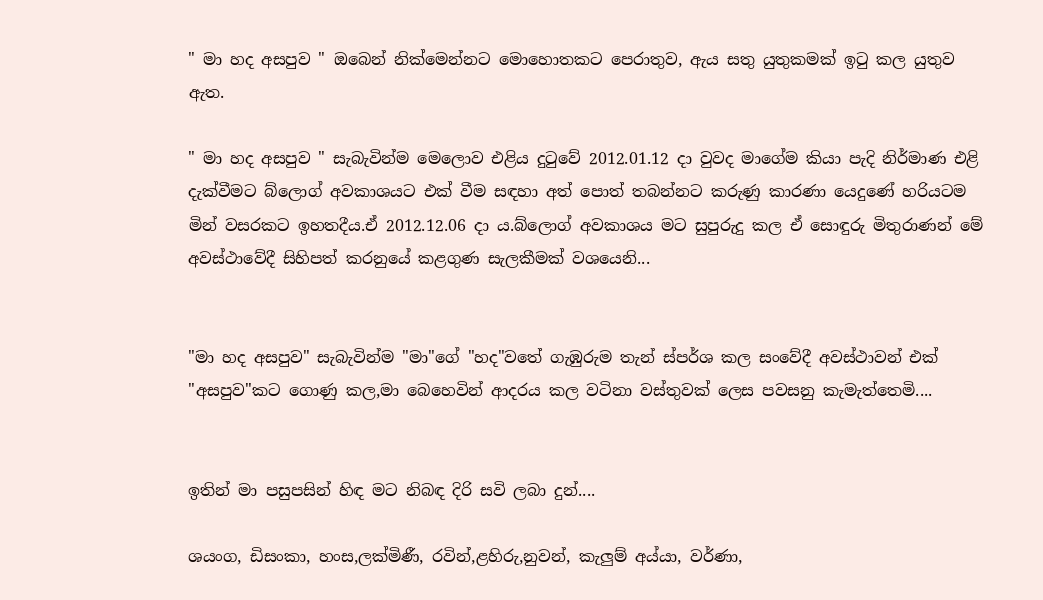" මා හද අසපුව " ඔබෙන් නික්මෙන්නට මොහොතකට පෙරාතුව, ඇය සතු යුතුකමක් ඉටු කල යුතුව ඇත.

" මා හද අසපුව " සැබැවින්ම මෙලොව එළිය දුටුවේ 2012.01.12 දා වුවද මාගේම කියා පැදි නිර්මාණ එළි දැක්වීමට බ්ලොග් අවකාශයට එක් වීම සඳහා අත් පොත් තබන්නට කරුණු කාරණා යෙදුණේ හරියටම මින් වසරකට ඉහතදීය.ඒ 2012.12.06 දා ය.බ්ලොග් අවකාශය මට සුපුරුදු කල ඒ සොඳුරු මිතුරාණන් මේ අවස්ථාවේදී සිහිපත් කරනුයේ කළගුණ සැලකීමක් වශයෙනි...


"මා හද අසපුව" සැබැවින්ම "මා"ගේ "හද"වතේ ගැඹුරුම තැන් ස්පර්ශ කල සංවේදී අවස්ථාවන් එක් "අසපුව"කට ගොණු කල,මා බෙහෙවින් ආදරය කල වටිනා වස්තුවක් ලෙස පවසනු කැමැත්තෙමි....


ඉතින් මා පසුපසින් හිඳ මට නිබඳ දිරි සවි ලබා දුන්....

ශයංග, ඩිසංකා, හංස,ලක්මිණී, රවින්,ළහිරු,නුවන්, කැලුම් අය්යා, වර්ණා,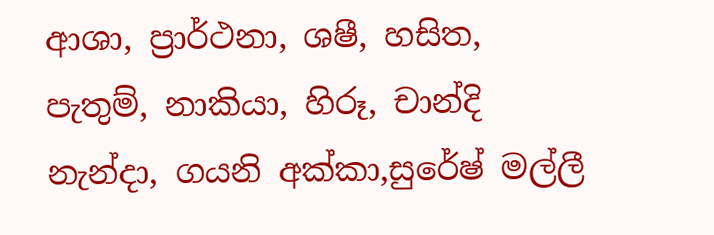ආශා, ප්‍රාර්ථනා, ශෂී, හසිත, පැතුම්, නාකියා, හිරූ, චාන්දි නැන්දා, ගයනි අක්කා,සුරේෂ් මල්ලී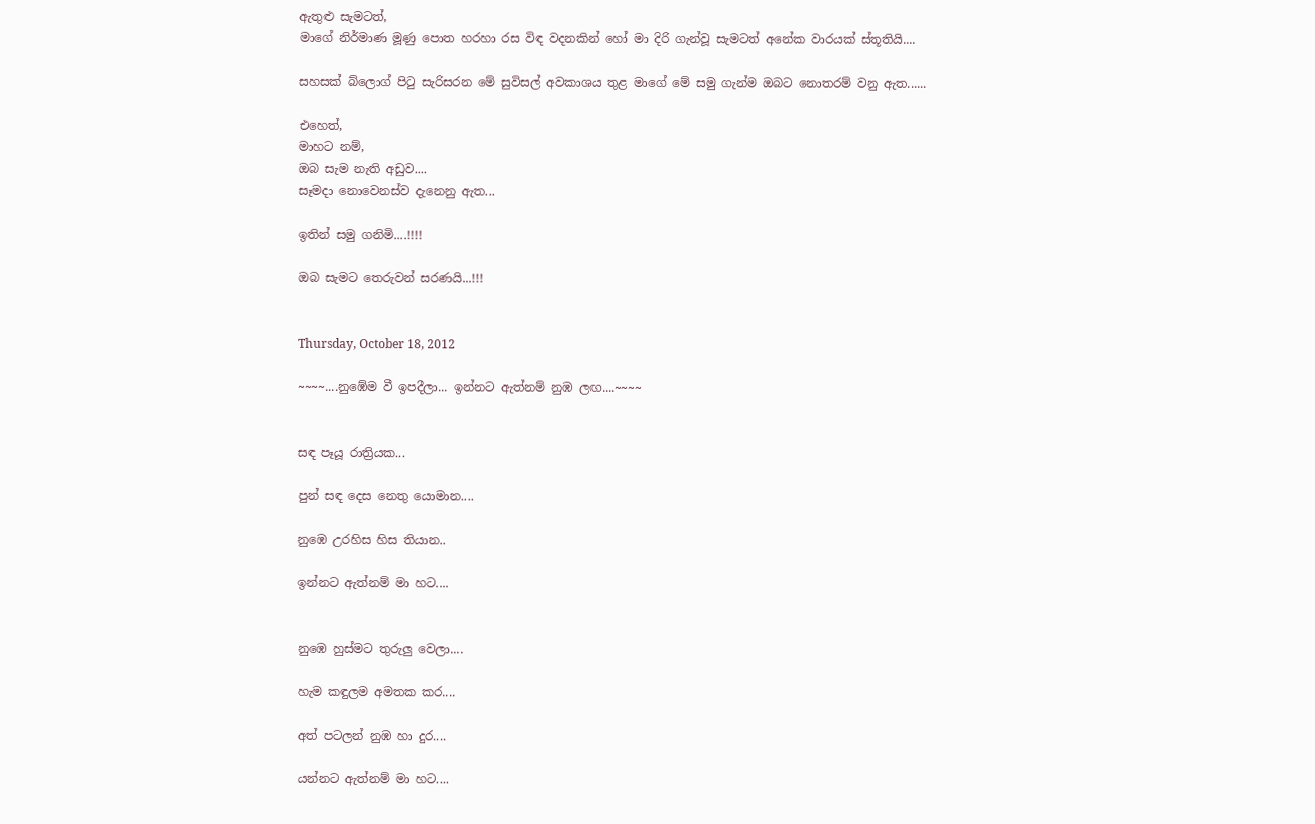ඇතුළු සැමටත්,
මාගේ නිර්මාණ මූණු පොත හරහා රස විඳ වදනකින් හෝ මා දිරි ගැන්වූ සැමටත් අනේක වාරයක් ස්තූතියි....

සහසක් බ්ලොග් පිටු සැරිසරන මේ සුවිසල් අවකාශය තුළ මාගේ මේ සමු ගැන්ම ඔබට නොතරම් වනු ඇත......

එහෙත්,
මාහට නම්,
ඔබ සැම නැති අඩුව....
සෑමදා නොවෙනස්ව දැනෙනු ඇත...

ඉතින් සමු ගනිමි....!!!!

ඔබ සැමට තෙරුවන් සරණයි...!!!


Thursday, October 18, 2012

~~~~....නුඹේම වී ඉපදීලා... ඉන්නට ඇත්නම් නුඹ ලඟ....~~~~


සඳ පෑයූ රාත්‍රියක...

පුන් සඳ දෙස නෙතු යොමාන....

නුඹෙ උරහිස හිස තියාන..

ඉන්නට ඇත්නම් මා හට....


නුඹෙ හුස්මට තුරුලු වෙලා....

හැම කඳුලම අමතක කර....

අත් පටලන් නුඹ හා දුර....

යන්නට ඇත්නම් මා හට....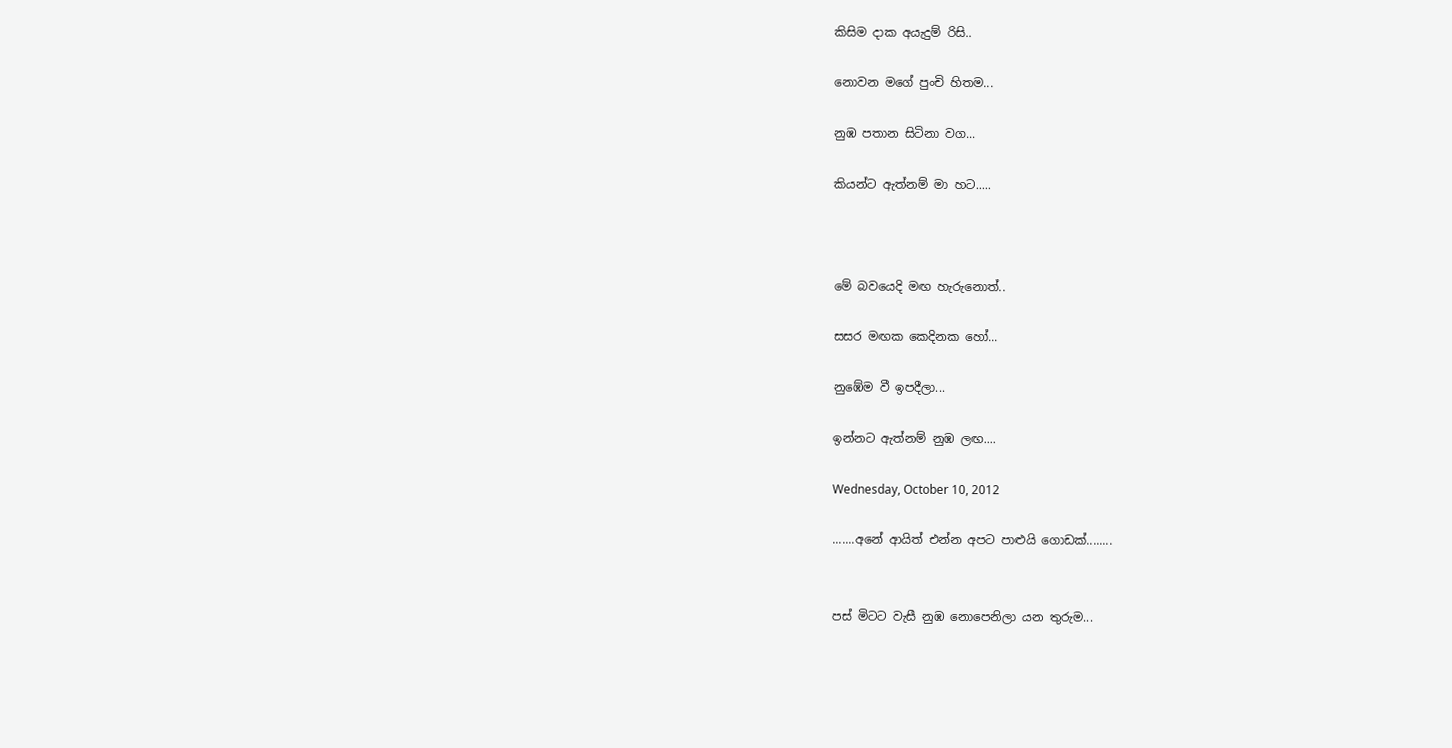කිසිම දාක අයැදුම් රිසි..

නොවන මගේ පුංචි හිතම...

නුඹ පතාන සිටිනා වග...

කියන්ට ඇත්නම් මා හට.....



මේ බවයෙදි මඟ හැරුනොත්..

සසර මඟක කෙදිනක හෝ...

නුඹේම වී ඉපදීලා...

ඉන්නට ඇත්නම් නුඹ ලඟ....

Wednesday, October 10, 2012

.......අනේ ආයිත් එන්න අපට පාළුයි ගොඩක්........


පස් මිටට වැසී නුඹ නොපෙනිලා යන තුරුම...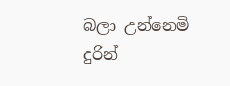බලා උන්නෙමි දුරින්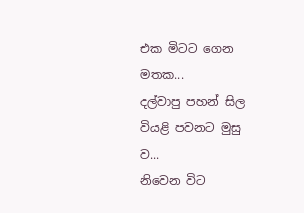එක මිටට ගෙන මතක...
දල්වාපු පහන් සිල වියළි පවනට මුසු ව...
නිවෙන විට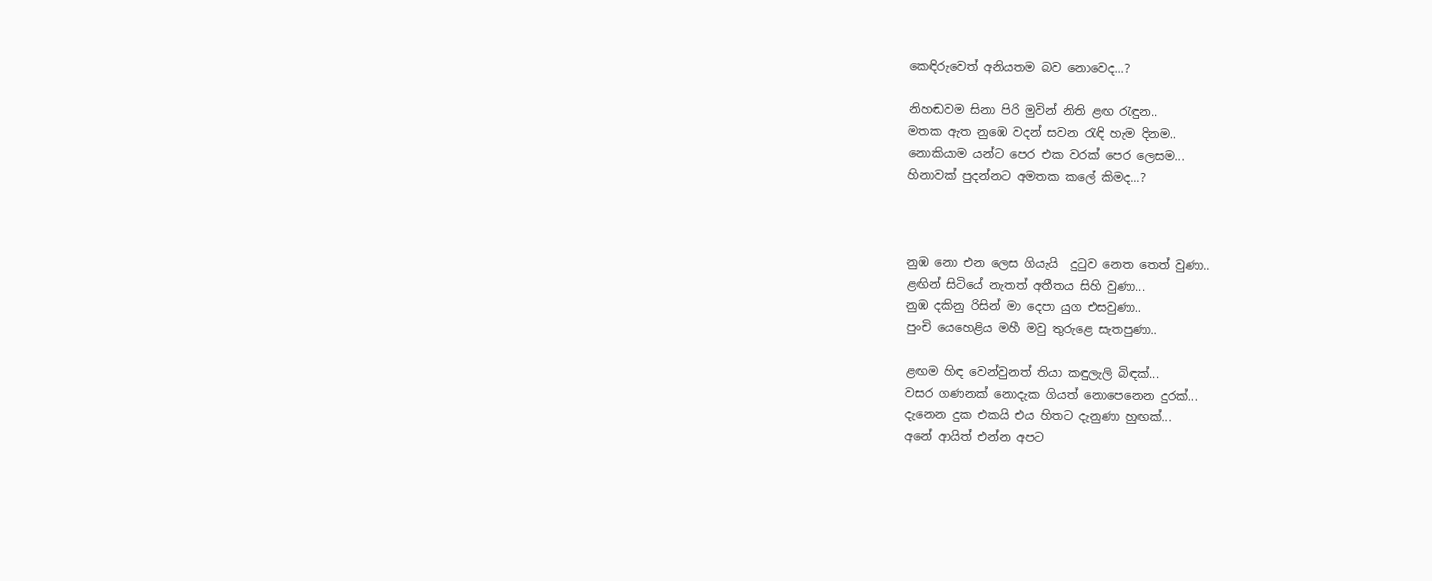කෙඳිරුවෙත් අනියතම බව නොවෙද...?

නිහඬවම සිනා පිරි මුවින් නිති ළඟ රැඳුන..
මතක ඇත නුඹෙ වදන් සවන රැඳි හැම දිනම..
නොකියාම යන්ට පෙර එක වරක් පෙර ලෙසම...
හිනාවක් පුදන්නට අමතක කලේ කිමද...?



නුඹ නො එන ලෙස ගියැයි  දුටුව නෙත තෙත් වුණා..
ළඟින් සිටියේ නැතත් අතීතය සිහි වුණා...
නුඹ දකිනු රිසින් මා දෙපා යුග එසවුණා..
පුංචි යෙහෙළිය මහී මවු තුරුළෙ සැතපුණා..

ළඟම හිඳ වෙන්වුනත් තියා කඳුලැලි බිඳක්...
වසර ගණනක් නොදැක ගියත් නොපෙනෙන දුරක්...
දැනෙන දුක එකයි එය හිතට දැනුණා හුඟක්...
අනේ ආයිත් එන්න අපට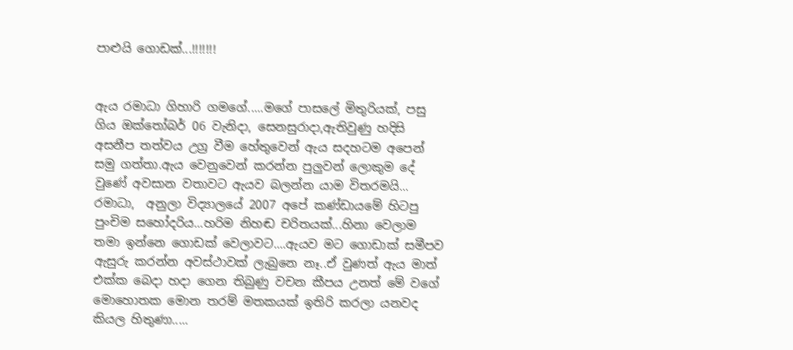පාළුයි ගොඩක්...!!!!!!!


ඇය රමාධා ගිහාරි ගමගේ.....මගේ පාසලේ මිතුරියක්, පසු ගිය ඔක්තෝබර් 06 වැනිදා, සෙනසුරාදා,ඇතිවුණු හදිසි අසනීප තත්වය උග්‍ර වීම හේතුවෙන් ඇය සදහටම අපෙන් සමු ගත්තා.ඇය වෙනුවෙන් කරන්න පුලුවන් ලොකුම දේ වුණේ අවසාන වතාවට ඇයව බලන්න යාම විතරමයි...
රමාධා,  අනුලා විද්‍යාලයේ 2007 අපේ කණ්ඩායමේ හිටපු පුංචිම සහෝදරිය...හරිම නිහඬ චරිතයක්...හිනා වෙලාම තමා ඉන්නෙ ගොඩක් වෙලාවට....ඇයව මට ගොඩාක් සමීපව ඇසුරු කරන්න අවස්ථාවක් ලැබුනෙ නෑ..ඒ වුණත් ඇය මාත් එක්ක බෙදා හදා ගෙන තිබුණු වචන කීපය උනත් මේ වගේ මොහොතක මොන තරම් මතකයක් ඉතිරි කරලා යනවද කියල හිතුණා.....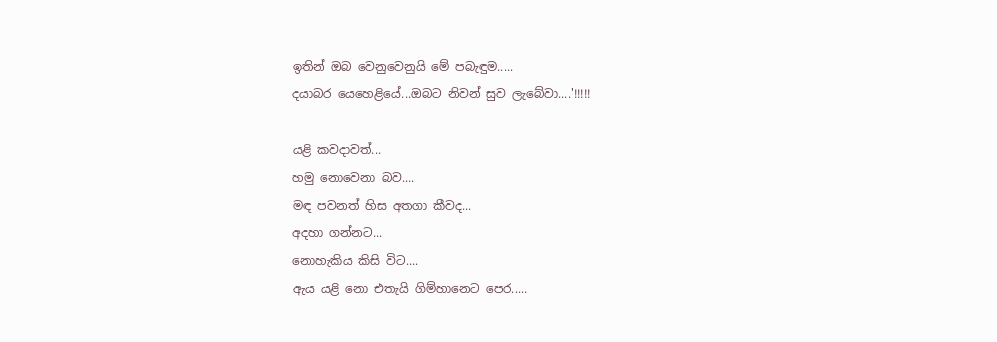ඉතින් ඔබ වෙනුවෙනුයි මේ පබැඳුම.....
දයාබර යෙහෙළියේ...ඔබට නිවන් සුව ලැබේවා....'!!!!!

යළි කවදාවත්...
හමු නොවෙනා බව....
මඳ පවනත් හිස අතගා කීවද...
අදහා ගන්නට...
නොහැකිය කිසි විට....
ඇය යළි නො එතැයි ගිම්හානෙට පෙර.....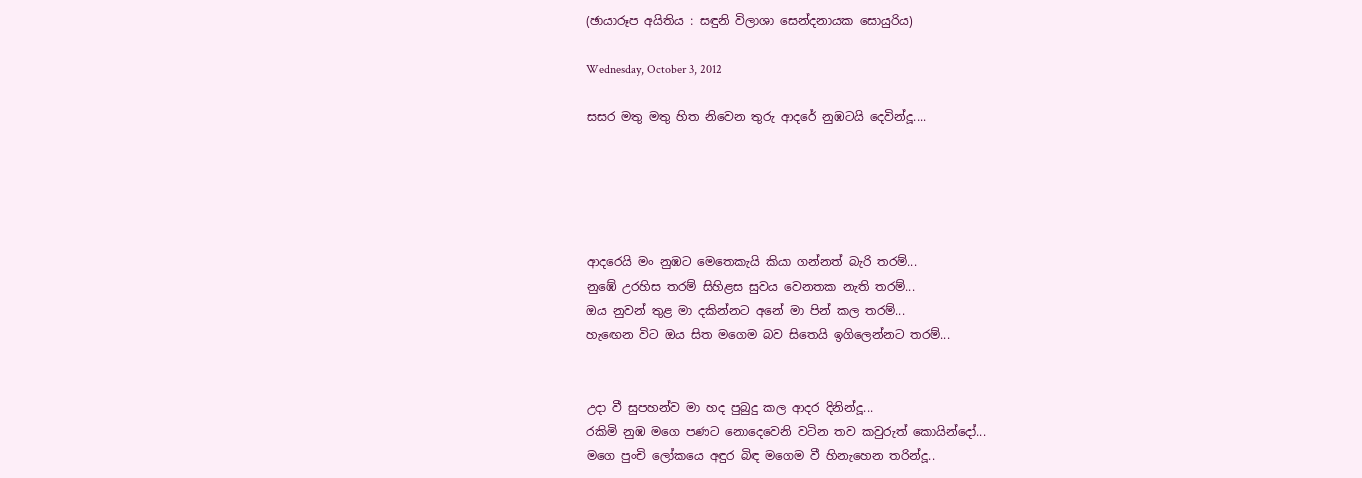(ඡායාරූප අයිතිය : සඳුනි විලාශා සෙන්දනායක සොයුරිය)

Wednesday, October 3, 2012

සසර මතු මතු හිත නිවෙන තුරු ආදරේ නුඹටයි දෙවින්දූ....





ආදරෙයි මං නුඹට මෙතෙකැයි කියා ගන්නත් බැරි තරම්...
නුඹේ උරහිස තරම් සිහිළස සුවය වෙනතක නැති තරම්...
ඔය නුවන් තුළ මා දකින්නට අනේ මා පින් කල තරම්...
හැඟෙන විට ඔය සිත මගෙම බව සිතෙයි ඉගිලෙන්නට තරම්...


උදා වී සුපහන්ව මා හද පුබුදු කල ආදර දිනින්දූ...
රකිමි නුඹ මගෙ පණට නොදෙවෙනි වටින තව කවුරුත් කොයින්දෝ...
මගෙ පුංචි ලෝකයෙ අඳුර බිඳ මගෙම වී හිනැහෙන තරින්දූ..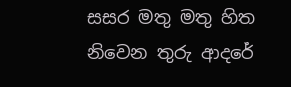සසර මතු මතු හිත නිවෙන තුරු ආදරේ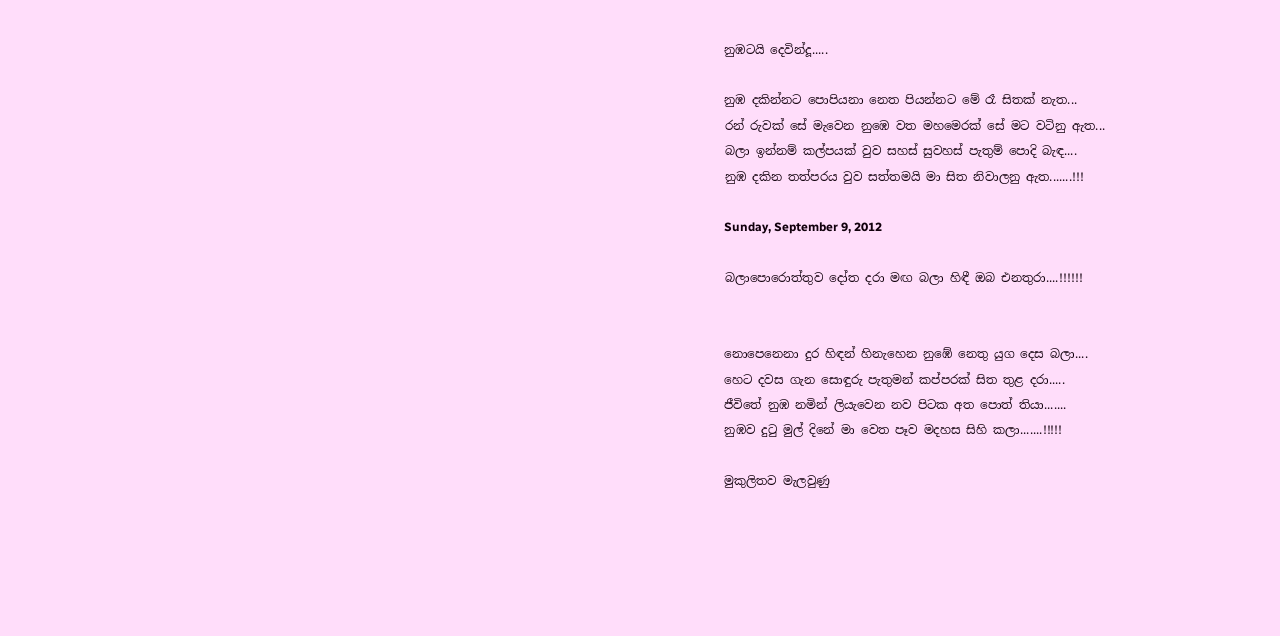නුඹටයි දෙවින්දූ.....

නුඹ දකින්නට පොපියනා නෙත පියන්නට මේ රෑ සිතක් නැත...
රන් රුවක් සේ මැවෙන නුඹෙ වත මහමෙරක් සේ මට වටිනු ඇත...
බලා ඉන්නම් කල්පයක් වුව සහස් සුවහස් පැතුම් පොදි බැඳ....
නුඹ දකින තත්පරය වුව සත්තමයි මා සිත නිවාලනු ඇත.......!!!

Sunday, September 9, 2012

බලාපොරොත්තුව දෝත දරා මඟ බලා හිඳී ඔබ එනතුරා....!!!!!!


නොපෙනෙනා දුර හිඳන් හිනැහෙන නුඹේ නෙතු යුග දෙස බලා....
හෙට දවස ගැන සොඳුරු පැතුමන් කප්පරක් සිත තුළ දරා.....
ජීවිතේ නුඹ නමින් ලියැවෙන නව පිටක අත පොත් තියා.......
නුඹව දුටු මුල් දිනේ මා වෙත පෑව මදහස සිහි කලා.......!!!!!

මුකුලිතව මැලවුණු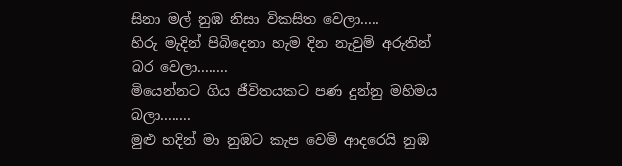සිනා මල් නුඹ නිසා විකසිත වෙලා.....
හිරු මැදින් පිබිදෙනා හැම දින නැවුම් අරුතින් බර වෙලා........
මියෙන්නට ගිය ජීවිතයකට පණ දුන්නු මහිමය බලා........
මුළු හදින් මා නුඹට කැප වෙමි ආදරෙයි නුඹ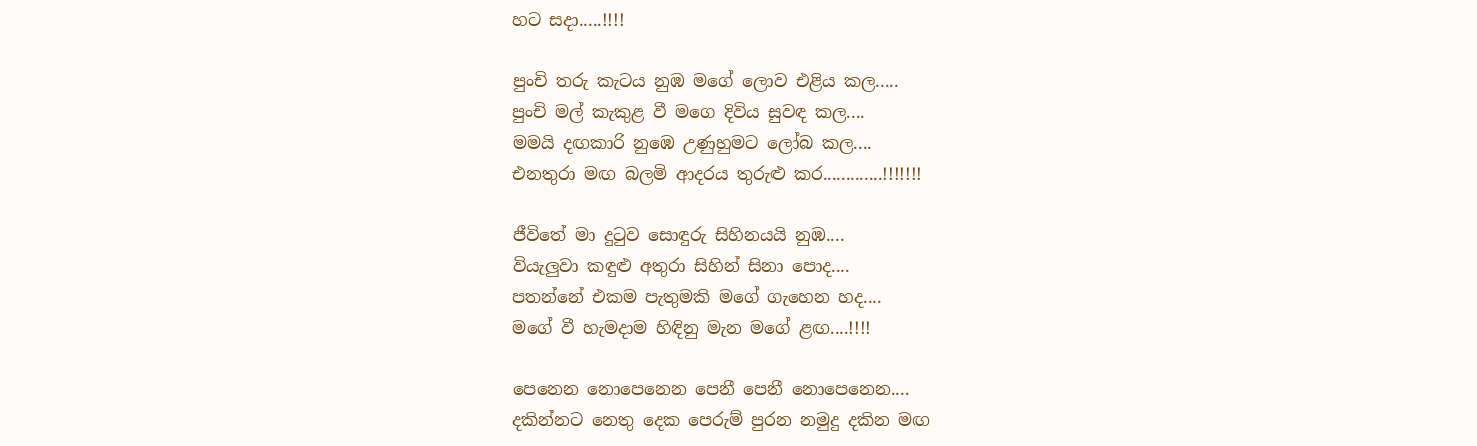හට සදා.....!!!!

පුංචි තරු කැටය නුඹ මගේ ලොව එළිය කල.....
පුංචි මල් කැකුළ වී මගෙ දිවිය සුවඳ කල....
මමයි දඟකාරි නුඹෙ උණුහුමට ලෝබ කල....
එනතුරා මඟ බලමි ආදරය තුරුළු කර.............!!!!!!!

ජීවිතේ මා දුටුව සොඳුරු සිහිනයයි නුඹ....
වියැලුවා කඳුළු අතුරා සිහින් සිනා පොද....
පතන්නේ එකම පැතුමකි මගේ ගැහෙන හද....
මගේ වී හැමදාම හිඳිනු මැන මගේ ළඟ....!!!!

පෙනෙන නොපෙනෙන පෙනී පෙනී නොපෙනෙන....
දකින්නට නෙතු දෙක පෙරුම් පුරන නමුදු දකින මඟ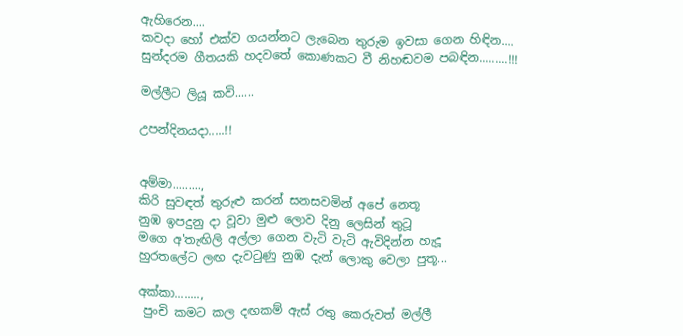ඇහිරෙන....
කවදා හෝ එක්ව ගයන්නට ලැබෙන තුරුම ඉවසා ගෙන හිඳින....
සුන්දරම ගීතයකි හදවතේ කොණකට වී නිහඬවම පබඳින.........!!!

මල්ලීට ලියූ කවි......

උපන්දිනයදා.....!!


අම්මා.........,
කිරි සුවඳත් තුරුළු කරන් සනසවමින් අපේ නෙතූ
නුඹ ඉපදුනු දා වූවා මුළු ලොව දිනු ලෙසින් තුටූ
මගෙ අ'තැඟිලි අල්ලා ගෙන වැටි වැටි ඇවිදින්න හැදූ
හුරතලේට ලඟ දැවටුණු නුඹ දැන් ලොකු වෙලා පුතූ...

අක්කා........,
 පුංචි කමට කල දඟකම් ඇස් රතු කෙරුවත් මල්ලී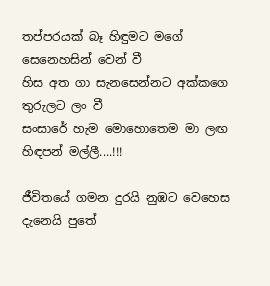තප්පරයක් බෑ හිඳුමට මගේ සෙනෙහසින් වෙන් වී
හිස අත ගා සැනසෙන්නට අක්කගෙ තුරුලට ලං වී
සංසාරේ හැම මොහොතෙම මා ලඟ හිඳපන් මල්ලී....!!!

ජීවිතයේ ගමන දුරයි නුඹට වෙහෙස දැනෙයි පුතේ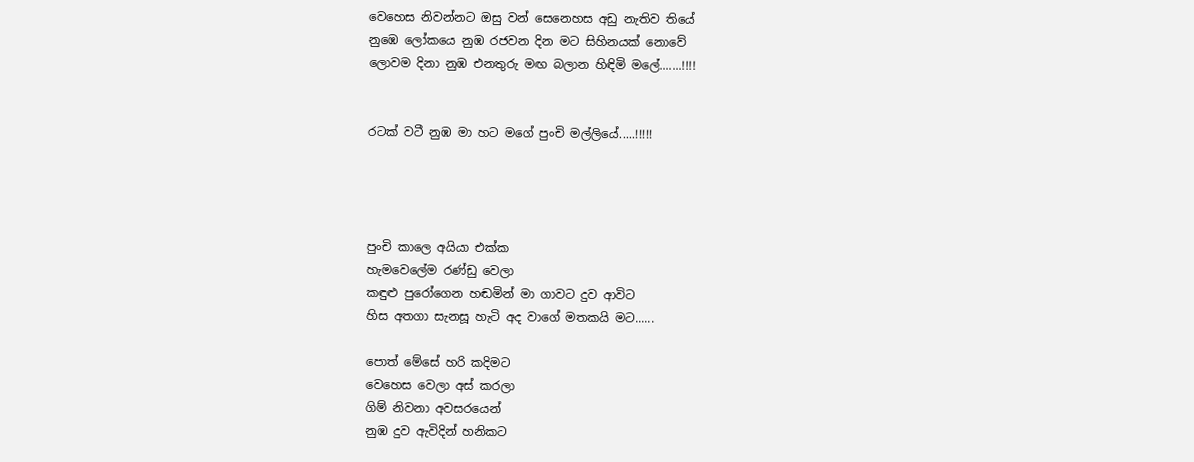වෙහෙස නිවන්නට ඔසු වන් සෙනෙහස අඩු නැතිව තියේ
නුඹෙ ලෝකයෙ නුඹ රජවන දින මට සිහිනයක් නොවේ
ලොවම දිනා නුඹ එනතුරු මඟ බලාන හිඳිමි මලේ.......!!!!


රටක් වටී නුඹ මා හට මගේ පුංචි මල්ලියේ.....!!!!!




පුංචි කාලෙ අයියා එක්ක
හැමවෙලේම රණ්ඩු වෙලා
කඳුළු පුරෝගෙන හඬමින් මා ගාවට දුව ආවිට
හිස අතගා සැනසූ හැටි අද වාගේ මතකයි මට......

පොත් මේසේ හරි කදිමට
වෙහෙස වෙලා අස් කරලා
ගිම් නිවනා අවසරයෙන්
නුඹ දුව ඇවිදින් හනිකට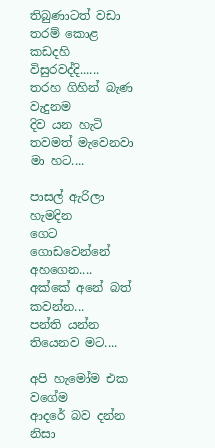තිබුණාටත් වඩා තරම් කොළ කඩදහි විසුරවද්දි......
තරහ ගිහින් බැණ වැදුනම
දිව යන හැටි තවමත් මැවෙනවා මා හට....

පාසල් ඇරිලා හැමදින
ගෙට ගොඩවෙන්නේ අහගෙන....
අක්කේ අනේ බත් කවන්න...
පන්ති යන්න තියෙනව මට....

අපි හැමෝම එක වගේම
ආදරේ බව දන්න නිසා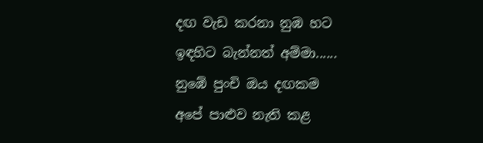දඟ වැඩ කරනා නුඹ හට
ඉඳහිට බැන්නත් අම්මා......
නුඹේ පුංචි ඔය දඟකම
අපේ පාළුව නැති කළ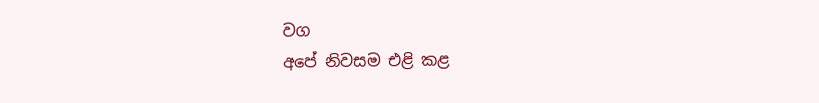වග
අපේ නිවසම එළි කළ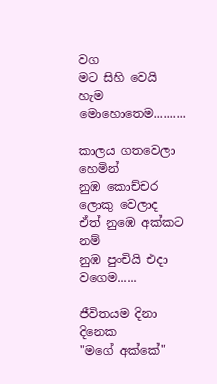වග
මට සිහි වෙයි හැම මොහොතෙම..........

කාලය ගතවෙලා හෙමින්
නුඹ කොච්චර ලොකු වෙලාද
ඒත් නුඹෙ අක්කට නම්
නුඹ පුංචියි එදා වගෙම......

ජීවිතයම දිනා දිනෙක
"මගේ අක්කේ"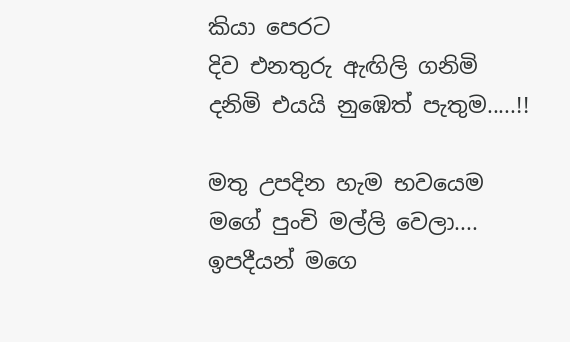කියා පෙරට
දිව එනතුරු ඇඟිලි ගනිමි
දනිමි එයයි නුඹෙත් පැතුම.....!!

මතු උපදින හැම භවයෙම
මගේ පුංචි මල්ලි වෙලා....
ඉපදීයන් මගෙ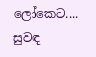ලෝකෙට....
සුවඳ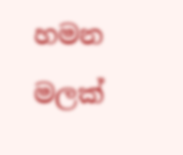හමන මලක්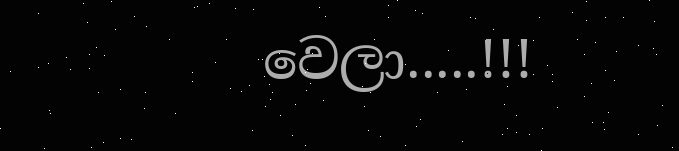වෙලා.....!!!